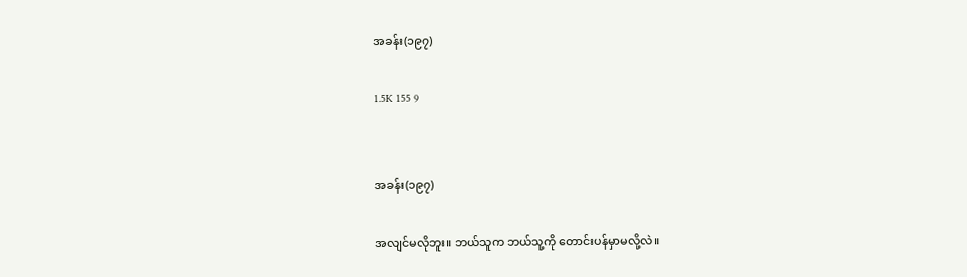အခန်း(၁၉၇)

1.5K 155 9


အခန်း(၁၉၇)

အလျင်မလိုဘူး။ ဘယ်သူက ဘယ်သူ့ကို တောင်းပန်မှာမလို့လဲ။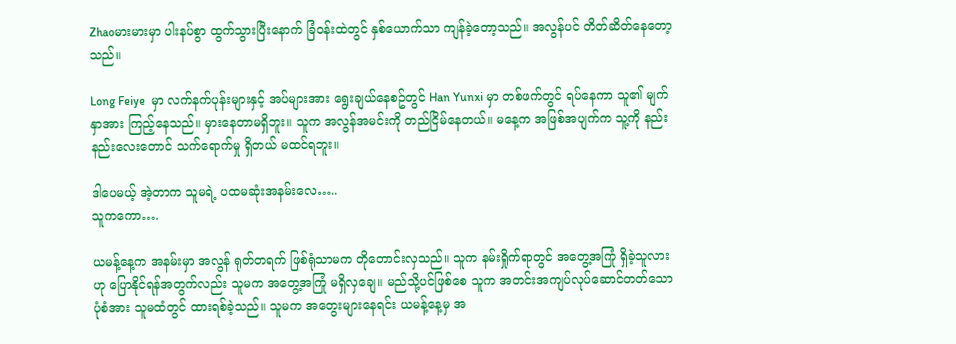Zhaoမားမားမှာ ပါးနပ်စွာ ထွက်သွားပြီးနောက် ခြံဝန်းထဲတွင် နှစ်ယောက်သာ ကျန်ခဲ့တော့သည်။ အလွန်ပင် တိတ်ဆိတ်နေတော့သည်။

Long Feiye  မှာ လက်နက်ပုန်းများနှင့် အပ်များအား ရွေးချယ်နေစဥ်တွင် Han Yunxi မှာ တစ်ဖက်တွင် ရပ်နေကာ သူ၏ မျက်နှာအား ကြည့်နေသည်။ မှားနေတာမရှိဘူး။ သူက အလွန်အမင်းကို တည်ငြိမ်နေတယ်။ မနေ့က အဖြစ်အပျက်က သူ့ကို နည်းနည်းလေးတောင် သက်ရောက်မှု ရှိတယ် မထင်ရဘူး။

ဒါပေမယ့် အဲ့တာက သူမရဲ့ ပထမဆုံးအနမ်းလေ…..
သူကကော….

ယမန့်နေ့က အနမ်းမှာ အလွန် ရုတ်တရက် ဖြစ်ရုံသာမက တိုတောင်းလှသည်။ သူက နမ်းရှိုက်ရာတွင် အတွေ့အကြုံ ရှိခဲ့သူလားဟု ပြောနိုင်ရန်အတွက်လည်း သူမက အတွေ့အကြုံ မရှိလှချေ။ မည်သို့ပင်ဖြစ်စေ သူက အတင်းအကျပ်လုပ်ဆောင်တတ်သော ပုံစံအား သူမထံတွင် ထားရစ်ခဲ့သည်။ သူမက အတွေးများနေရင်း ယမန့်နေ့မှ အ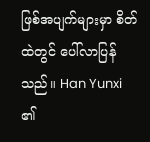ဖြစ်အပျက်များမှာ စိတ်ထဲတွင် ပေါ်လာပြန်သည်။ Han Yunxi ၏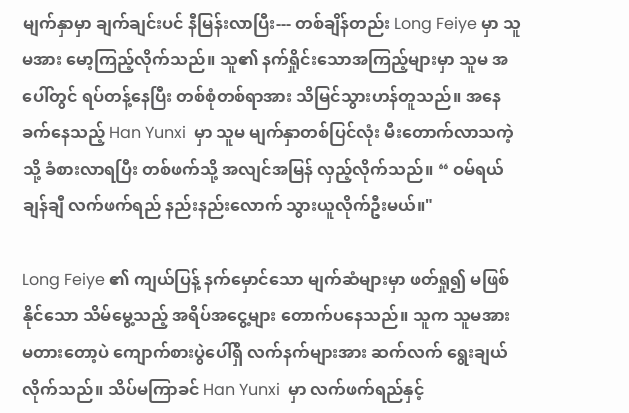မျက်နှာမှာ ချက်ချင်းပင် နီမြန်းလာပြီး--- တစ်ချိန်တည်း Long Feiye မှာ သူမအား မော့ကြည့်လိုက်သည်။ သူ၏ နက်ရှိုင်းသောအကြည့်များမှာ သူမ အပေါ်တွင် ရပ်တန့်နေပြီး တစ်စုံတစ်ရာအား သိမြင်သွားဟန်တူသည်။ အနေခက်နေသည့် Han Yunxi  မှာ သူမ မျက်နှာတစ်ပြင်လုံး မီးတောက်လာသကဲ့သို့ ခံစားလာရပြီး တစ်ဖက်သို့ အလျင်အမြန် လှည့်လိုက်သည်။ “ ဝမ်ရယ် ချန်ချီ လက်ဖက်ရည် နည်းနည်းလောက် သွားယူလိုက်ဦးမယ်။"

Long Feiye ၏ ကျယ်ပြန့် နက်မှောင်သော မျက်ဆံများမှာ ဖတ်ရှု၍ မဖြစ်နိုင်သော သိမ်မွေ့သည့် အရိပ်အငွေ့များ တောက်ပနေသည်။ သူက သူမအား မတားတော့ပဲ ကျောက်စားပွဲပေါ်ရှိ လက်နက်များအား ဆက်လက် ရွေးချယ်လိုက်သည်။ သိပ်မကြာခင် Han Yunxi  မှာ လက်ဖက်ရည်နှင့်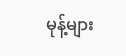မုန့်များ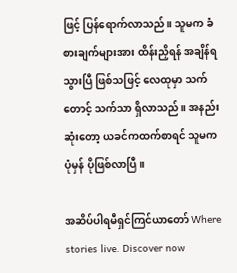ဖြင့် ပြန်ရောက်လာသည်။ သူမက ခံစားချက်များအား ထိန်းညှိရန် အချိန်ရသွားပြီ ဖြစ်သဖြင့် လေထုမှာ သက်တောင့် သက်သာ ရှိလာသည်။ အနည်းဆုံးတော့ ယခင်ကထက်စာရင် သူမက ပုံမှန် ပိုဖြစ်လာပြီ။

အဆိပ်ပါရမီရှင်ကြင်ယာတော် Where stories live. Discover now